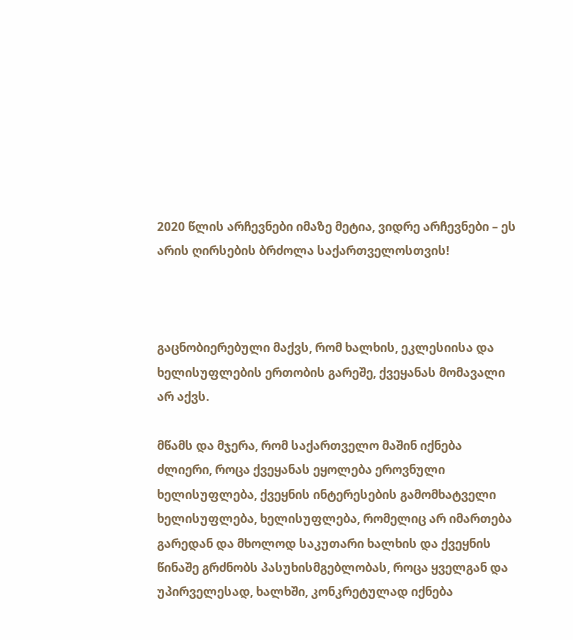2020 წლის არჩევნები იმაზე მეტია, ვიდრე არჩევნები – ეს არის ღირსების ბრძოლა საქართველოსთვის!



გაცნობიერებული მაქვს, რომ ხალხის, ეკლესიისა და ხელისუფლების ერთობის გარეშე, ქვეყანას მომავალი არ აქვს.

მწამს და მჯერა, რომ საქართველო მაშინ იქნება ძლიერი, როცა ქვეყანას ეყოლება ეროვნული ხელისუფლება, ქვეყნის ინტერესების გამომხატველი ხელისუფლება, ხელისუფლება, რომელიც არ იმართება გარედან და მხოლოდ საკუთარი ხალხის და ქვეყნის წინაშე გრძნობს პასუხისმგებლობას, როცა ყველგან და უპირველესად, ხალხში, კონკრეტულად იქნება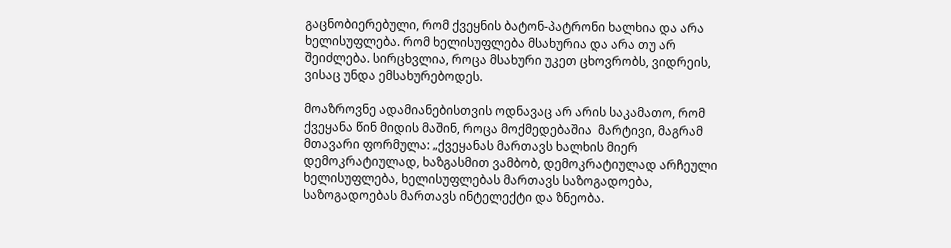გაცნობიერებული, რომ ქვეყნის ბატონ-პატრონი ხალხია და არა ხელისუფლება. რომ ხელისუფლება მსახურია და არა თუ არ შეიძლება. სირცხვლია, როცა მსახური უკეთ ცხოვრობს, ვიდრეის, ვისაც უნდა ემსახურებოდეს.

მოაზროვნე ადამიანებისთვის ოდნავაც არ არის საკამათო, რომ ქვეყანა წინ მიდის მაშინ, როცა მოქმედებაშია  მარტივი, მაგრამ მთავარი ფორმულა: „ქვეყანას მართავს ხალხის მიერ დემოკრატიულად, ხაზგასმით ვამბობ, დემოკრატიულად არჩეული ხელისუფლება, ხელისუფლებას მართავს საზოგადოება, საზოგადოებას მართავს ინტელექტი და ზნეობა.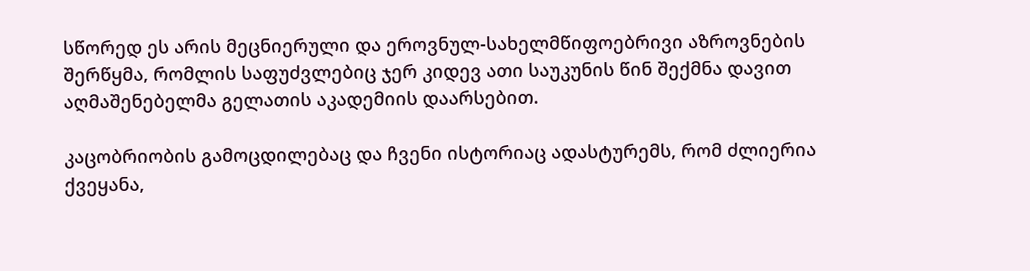სწორედ ეს არის მეცნიერული და ეროვნულ-სახელმწიფოებრივი აზროვნების შერწყმა, რომლის საფუძვლებიც ჯერ კიდევ ათი საუკუნის წინ შექმნა დავით აღმაშენებელმა გელათის აკადემიის დაარსებით.

კაცობრიობის გამოცდილებაც და ჩვენი ისტორიაც ადასტურემს, რომ ძლიერია ქვეყანა,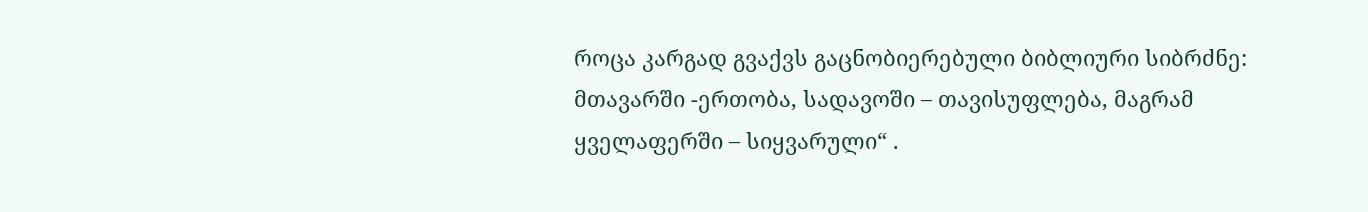როცა კარგად გვაქვს გაცნობიერებული ბიბლიური სიბრძნე: მთავარში -ერთობა, სადავოში – თავისუფლება, მაგრამ ყველაფერში – სიყვარული“ .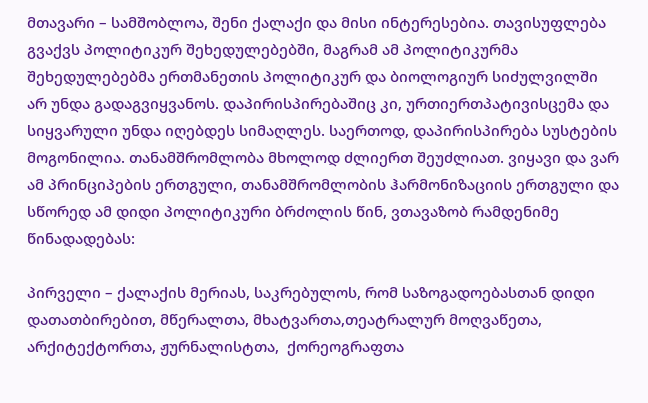მთავარი – სამშობლოა, შენი ქალაქი და მისი ინტერესებია. თავისუფლება გვაქვს პოლიტიკურ შეხედულებებში, მაგრამ ამ პოლიტიკურმა შეხედულებებმა ერთმანეთის პოლიტიკურ და ბიოლოგიურ სიძულვილში არ უნდა გადაგვიყვანოს. დაპირისპირებაშიც კი, ურთიერთპატივისცემა და სიყვარული უნდა იღებდეს სიმაღლეს. საერთოდ, დაპირისპირება სუსტების მოგონილია. თანამშრომლობა მხოლოდ ძლიერთ შეუძლიათ. ვიყავი და ვარ ამ პრინციპების ერთგული, თანამშრომლობის ჰარმონიზაციის ერთგული და სწორედ ამ დიდი პოლიტიკური ბრძოლის წინ, ვთავაზობ რამდენიმე წინადადებას:

პირველი – ქალაქის მერიას, საკრებულოს, რომ საზოგადოებასთან დიდი დათათბირებით, მწერალთა, მხატვართა,თეატრალურ მოღვაწეთა, არქიტექტორთა, ჟურნალისტთა,  ქორეოგრაფთა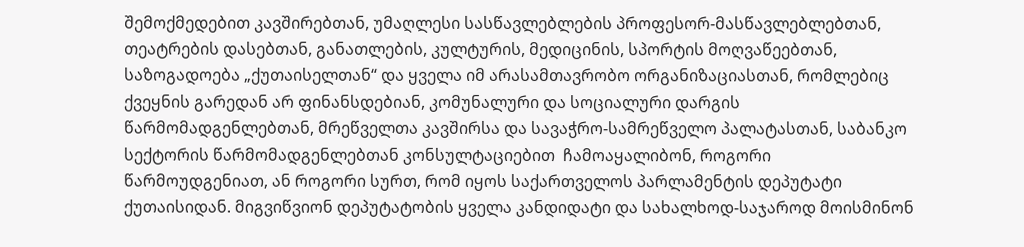შემოქმედებით კავშირებთან, უმაღლესი სასწავლებლების პროფესორ-მასწავლებლებთან, თეატრების დასებთან, განათლების, კულტურის, მედიცინის, სპორტის მოღვაწეებთან, საზოგადოება „ქუთაისელთან“ და ყველა იმ არასამთავრობო ორგანიზაციასთან, რომლებიც ქვეყნის გარედან არ ფინანსდებიან, კომუნალური და სოციალური დარგის წარმომადგენლებთან, მრეწველთა კავშირსა და სავაჭრო-სამრეწველო პალატასთან, საბანკო სექტორის წარმომადგენლებთან კონსულტაციებით  ჩამოაყალიბონ, როგორი წარმოუდგენიათ, ან როგორი სურთ, რომ იყოს საქართველოს პარლამენტის დეპუტატი ქუთაისიდან. მიგვიწვიონ დეპუტატობის ყველა კანდიდატი და სახალხოდ-საჯაროდ მოისმინონ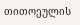თითოეულის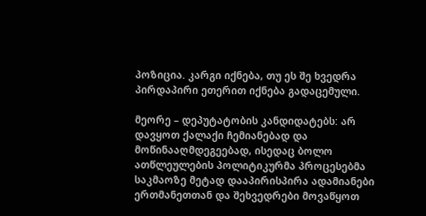პოზიცია. კარგი იქნება, თუ ეს შე ხვედრა პირდაპირი ეთერით იქნება გადაცემული.

მეორე – დეპუტატობის კანდიდატებს: არ დავყოთ ქალაქი ჩემიანებად და მოწინააღმდეგეებად, ისედაც ბოლო  ათწლეულების პოლიტიკურმა პროცესებმა საკმაოზე მეტად დააპირისპირა ადამიანები ერთმანეთთან და შეხვედრები მოვაწყოთ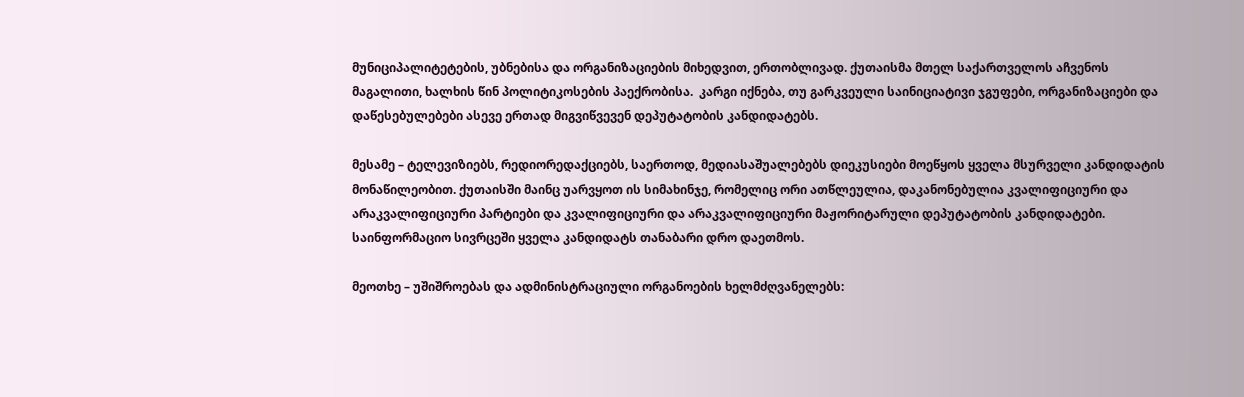მუნიციპალიტეტების, უბნებისა და ორგანიზაციების მიხედვით, ერთობლივად. ქუთაისმა მთელ საქართველოს აჩვენოს მაგალითი, ხალხის წინ პოლიტიკოსების პაექრობისა.  კარგი იქნება, თუ გარკვეული საინიციატივი ჯგუფები, ორგანიზაციები და დაწესებულებები ასევე ერთად მიგვიწვევენ დეპუტატობის კანდიდატებს.

მესამე – ტელევიზიებს, რედიორედაქციებს, საერთოდ, მედიასაშუალებებს დიეკუსიები მოეწყოს ყველა მსურველი კანდიდატის მონაწილეობით. ქუთაისში მაინც უარვყოთ ის სიმახინჯე, რომელიც ორი ათწლეულია, დაკანონებულია კვალიფიციური და არაკვალიფიციური პარტიები და კვალიფიციური და არაკვალიფიციური მაჟორიტარული დეპუტატობის კანდიდატები. საინფორმაციო სივრცეში ყველა კანდიდატს თანაბარი დრო დაეთმოს.

მეოთხე – უშიშროებას და ადმინისტრაციული ორგანოების ხელმძღვანელებს: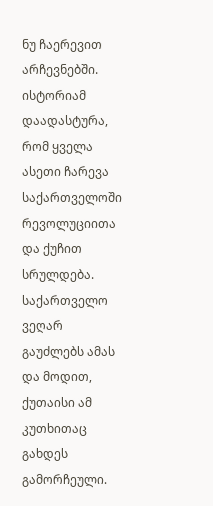ნუ ჩაერევით არჩევნებში. ისტორიამ დაადასტურა, რომ ყველა ასეთი ჩარევა საქართველოში რევოლუციითა და ქუჩით სრულდება. საქართველო ვეღარ გაუძლებს ამას და მოდით, ქუთაისი ამ კუთხითაც გახდეს გამორჩეული.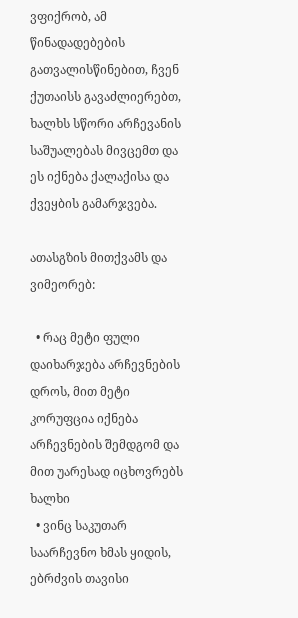ვფიქრობ, ამ წინადადებების გათვალისწინებით, ჩვენ ქუთაისს გავაძლიერებთ, ხალხს სწორი არჩევანის საშუალებას მივცემთ და ეს იქნება ქალაქისა და ქვეყბის გამარჯვება.

ათასგზის მითქვამს და ვიმეორებ:

  • რაც მეტი ფული დაიხარჯება არჩევნების დროს, მით მეტი კორუფცია იქნება არჩევნების შემდგომ და მით უარესად იცხოვრებს ხალხი
  • ვინც საკუთარ საარჩევნო ხმას ყიდის, ებრძვის თავისი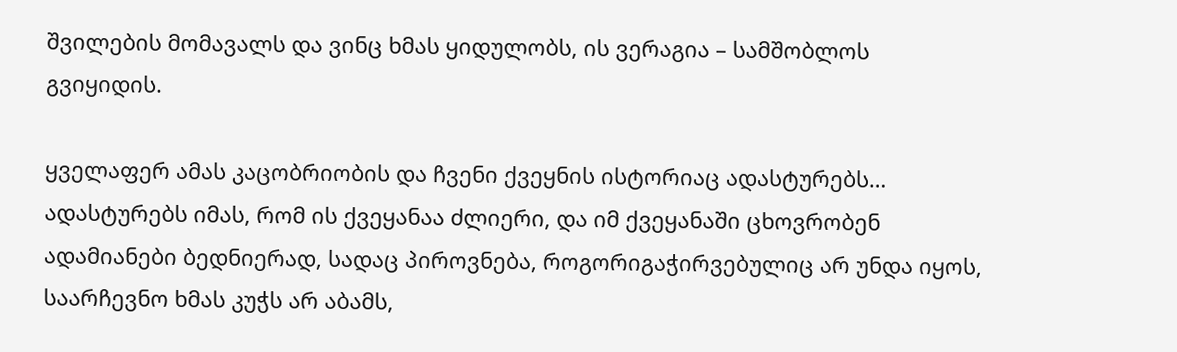შვილების მომავალს და ვინც ხმას ყიდულობს, ის ვერაგია – სამშობლოს გვიყიდის.

ყველაფერ ამას კაცობრიობის და ჩვენი ქვეყნის ისტორიაც ადასტურებს… ადასტურებს იმას, რომ ის ქვეყანაა ძლიერი, და იმ ქვეყანაში ცხოვრობენ ადამიანები ბედნიერად, სადაც პიროვნება, როგორიგაჭირვებულიც არ უნდა იყოს, საარჩევნო ხმას კუჭს არ აბამს,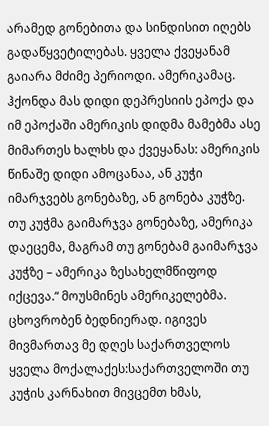არამედ გონებითა და სინდისით იღებს გადაწყვეტილებას. ყველა ქვეყანამ გაიარა მძიმე პერიოდი. ამერიკამაც. ჰქონდა მას დიდი დეპრესიის ეპოქა და იმ ეპოქაში ამერიკის დიდმა მამებმა ასე მიმართეს ხალხს და ქვეყანას: ამერიკის წინაშე დიდი ამოცანაა, ან კუჭი იმარჯვებს გონებაზე, ან გონება კუჭზე. თუ კუჭმა გაიმარჯვა გონებაზე, ამერიკა დაეცემა, მაგრამ თუ გონებამ გაიმარჯვა კუჭზე – ამერიკა ზესახელმწიფოდ იქცევა.“ მოუსმინეს ამერიკელებმა. ცხოვრობენ ბედნიერად. იგივეს მივმართავ მე დღეს საქართველოს ყველა მოქალაქეს:საქართველოში თუ კუჭის კარნახით მივცემთ ხმას,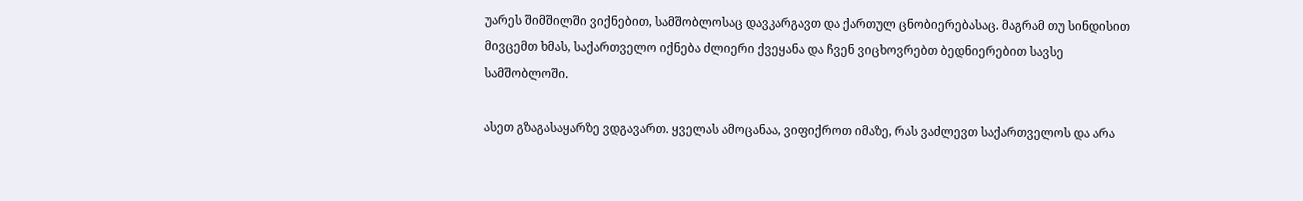უარეს შიმშილში ვიქნებით, სამშობლოსაც დავკარგავთ და ქართულ ცნობიერებასაც. მაგრამ თუ სინდისით მივცემთ ხმას, საქართველო იქნება ძლიერი ქვეყანა და ჩვენ ვიცხოვრებთ ბედნიერებით სავსე სამშობლოში.

ასეთ გზაგასაყარზე ვდგავართ. ყველას ამოცანაა, ვიფიქროთ იმაზე, რას ვაძლევთ საქართველოს და არა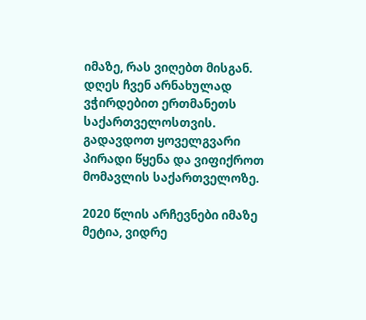იმაზე, რას ვიღებთ მისგან. დღეს ჩვენ არნახულად ვჭირდებით ერთმანეთს საქართველოსთვის. გადავდოთ ყოველგვარი პირადი წყენა და ვიფიქროთ მომავლის საქართველოზე.

2020 წლის არჩევნები იმაზე მეტია, ვიდრე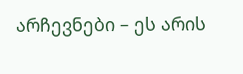არჩევნები – ეს არის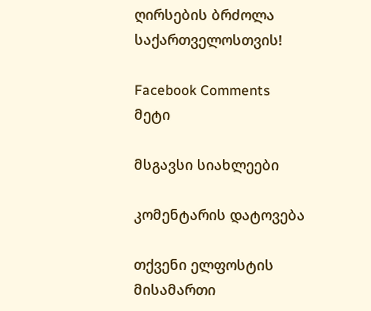ღირსების ბრძოლა საქართველოსთვის!

Facebook Comments
მეტი

მსგავსი სიახლეები

კომენტარის დატოვება

თქვენი ელფოსტის მისამართი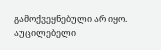გამოქვეყნებული არ იყო. აუცილებელი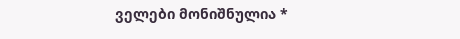ველები მონიშნულია *